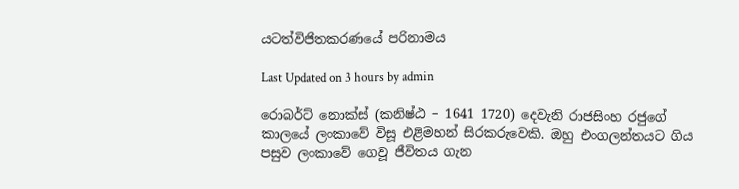යටත්විජිතකරණයේ පරිනාමය

Last Updated on 3 hours by admin

රොබර්ට් නොක්ස් (කනිෂ්ඨ – 1641 1720) දෙවැනි රාජසිංහ රජුගේ කාලයේ ලංකාවේ විසූ එළිමහන් සිරකරුවෙකි. ඔහු එංගලන්තයට ගිය පසුව ලංකාවේ ගෙවූ ජීවිතය ගැන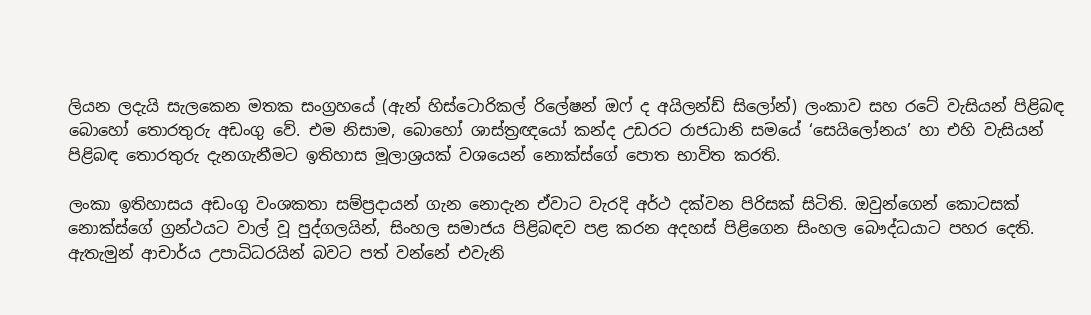ලියන ලදැයි සැලකෙන මතක සංග්‍රහයේ (ඇන් හිස්ටොරිකල් රිලේෂන් ඔෆ් ද අයිලන්ඩ් සිලෝන්) ලංකාව සහ රටේ වැසියන් පිළිබඳ බොහෝ තොරතුරු අඩංගු වේ. එම නිසාම, බොහෝ ශාස්ත්‍රඥයෝ කන්ද උඩරට රාජධානි සමයේ ‘සෙයිලෝනය’ හා එහි වැසියන් පිළිබඳ තොරතුරු දැනගැනීමට ඉතිහාස මූලාශ්‍රයක් වශයෙන් නොක්ස්ගේ පොත භාවිත කරති.

ලංකා ඉතිහාසය අඩංගු වංශකතා සම්ප්‍රදායන් ගැන නොදැන ඒවාට වැරදි අර්ථ දක්වන පිරිසක් සිටිති. ඔවුන්ගෙන් කොටසක් නොක්ස්ගේ ග්‍රන්ථයට වාල් වූ පුද්ගලයින්, සිංහල සමාජය පිළිබඳව පළ කරන අදහස් පිළිගෙන සිංහල බෞද්ධයාට පහර දෙති. ඇතැමුන් ආචාර්ය උපාධිධරයින් බවට පත් වන්නේ එවැනි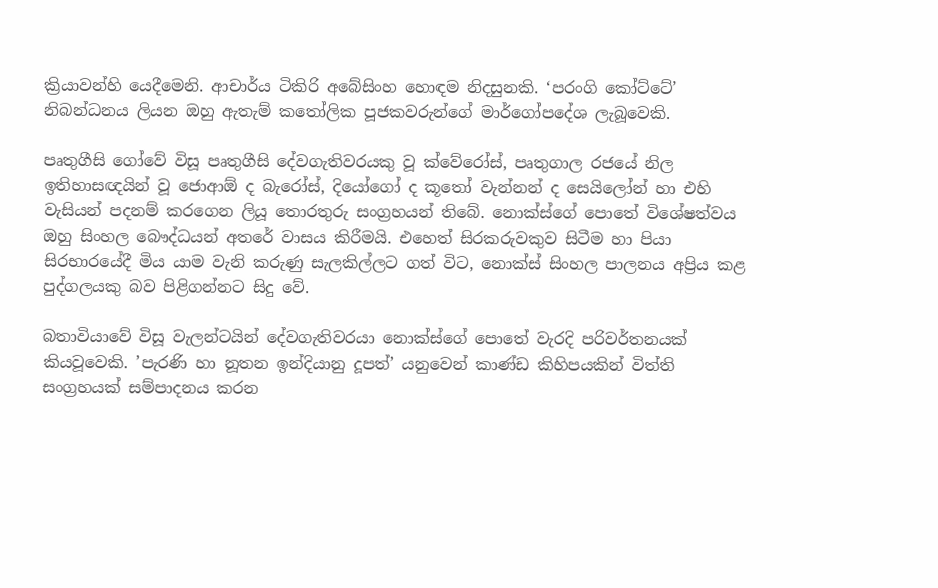ක්‍රියාවන්හි යෙදීමෙනි. ආචාර්ය ටිකිරි අබේසිංහ හොඳම නිදසුනකි. ‘පරංගි කෝට්ටේ’ නිබන්ධනය ලියන ඔහු ඇතැම් කතෝලික පූජකවරුන්ගේ මාර්ගෝපදේශ ලැබූවෙකි.

පෘතුගීසි ගෝවේ විසූ පෘතුගීසි දේවගැතිවරයකු වූ ක්වේරෝස්, පෘතුගාල රජයේ නිල ඉතිහාසඥයින් වූ ජොආඕ ද බැරෝස්, දියෝගෝ ද කූතෝ වැන්නන් ද සෙයිලෝන් හා එහි වැසියන් පදනම් කරගෙන ලියූ තොරතුරු සංග්‍රහයන් තිබේ. නොක්ස්ගේ පොතේ විශේෂත්වය ඔහු සිංහල බෞද්ධයන් අතරේ වාසය කිරීමයි. එහෙත් සිරකරුවකුව සිටීම හා පියා සිරභාරයේදී මිය යාම වැනි කරුණු සැලකිල්ලට ගත් විට, නොක්ස් සිංහල පාලනය අප්‍රිය කළ පුද්ගලයකු බව පිළිගන්නට සිදු වේ.

බතාවියාවේ විසූ වැලන්ටයින් දේවගැතිවරයා නොක්ස්ගේ පොතේ වැරදි පරිවර්තනයක් කියවූවෙකි. ’පැරණි හා නූතන ඉන්දියානු දූපත්’ යනුවෙන් කාණ්ඩ කිහිපයකින් විත්ති සංග්‍රහයක් සම්පාදනය කරන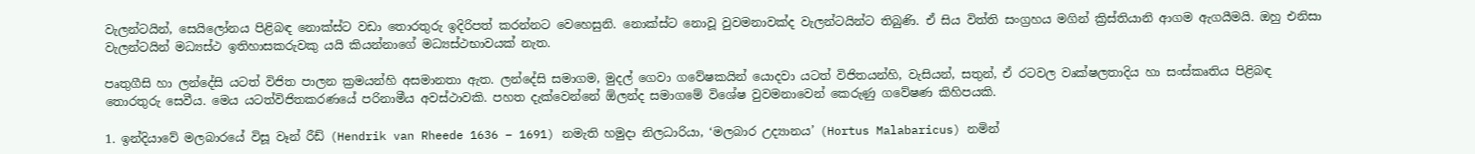වැලන්ටයින්, සෙයිලෝනය පිළිබඳ නොක්ස්ට වඩා තොරතුරු ඉදිරිපත් කරන්නට වෙහෙසුනි. නොක්ස්ට නොවූ වුවමනාවක්ද වැලන්ටයින්ට තිබුණි. ඒ සිය විත්ති සංග්‍රහය මගින් ක්‍රිස්තියානි ආගම ඇගයීමයි. ඔහු එනිසා වැලන්ටයින් මධ්‍යස්ථ ඉතිහාසකරුවකු යයි කියන්නාගේ මධ්‍යස්ථභාවයක් නැත.

පෘතුගීසි හා ලන්දේසි යටත් විජිත පාලන ක්‍රමයන්හි අසමානතා ඇත. ලන්දේසි සමාගම, මුදල් ගෙවා ගවේෂකයින් යොදවා යටත් විජිතයන්හි, වැසියන්, සතුන්, ඒ රටවල වෘක්ෂලතාදිය හා සංස්කෘතිය පිළිබඳ තොරතුරු සෙවීය. මෙය යටත්විජිතකරණයේ පරිනාමීය අවස්ථාවකි. පහත දැක්වෙන්නේ ඕලන්ද සමාගමේ විශේෂ වුවමනාවෙන් කෙරුණු ගවේෂණ කිහිපයකි.

1. ඉන්දියාවේ මලබාරයේ විසූ වෑන් රීඩ් (Hendrik van Rheede 1636 – 1691) නමැති හමුදා නිලධාරියා, ‘මලබාර උද්‍යානය’ (Hortus Malabaricus) නමින්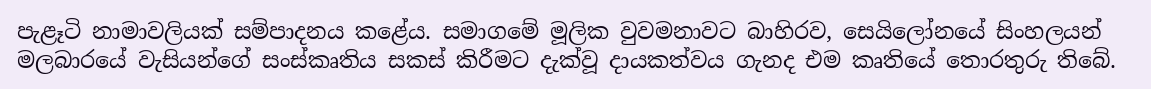පැළෑටි නාමාවලියක් සම්පාදනය කළේය. සමාගමේ මූලික වුවමනාවට බාහිරව, සෙයිලෝනයේ සිංහලයන් මලබාරයේ වැසියන්ගේ සංස්කෘතිය සකස් කිරීමට දැක්වූ දායකත්වය ගැනද එම කෘතියේ තොරතුරු තිබේ.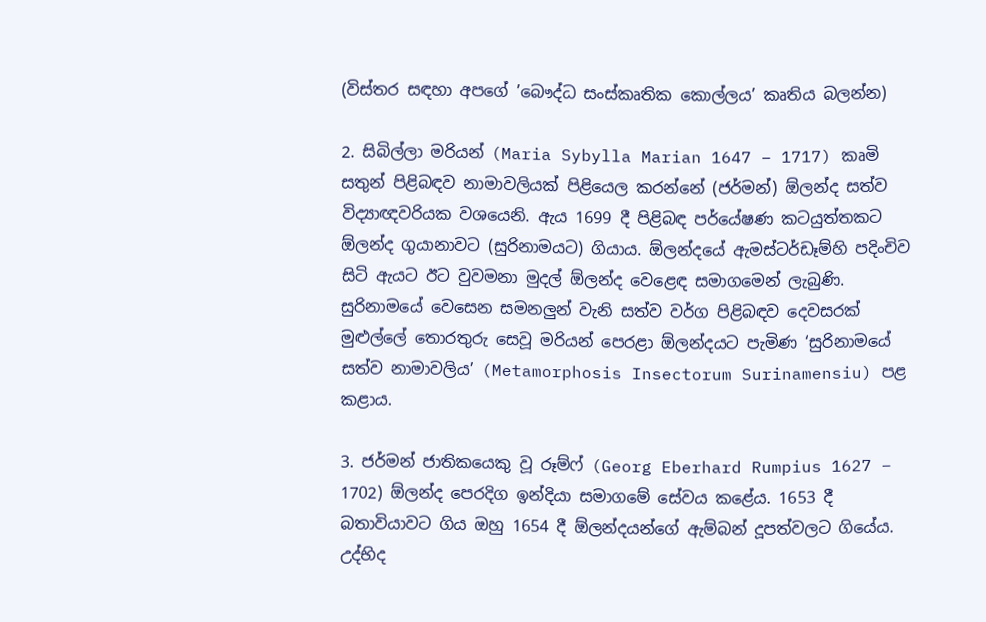(විස්තර සඳහා අපගේ ’බෞද්ධ සංස්කෘතික කොල්ලය’ කෘතිය බලන්න)

2. සිබිල්ලා මරියන් (Maria Sybylla Marian 1647 – 1717) කෘමි සතුන් පිළිබඳව නාමාවලියක් පිළියෙල කරන්නේ (ජර්මන්) ඕලන්ද සත්ව විද්‍යාඥවරියක වශයෙනි. ඇය 1699 දී පිළිබඳ පර්යේෂණ කටයුත්තකට ඕලන්ද ගුයානාවට (සුරිනාමයට) ගියාය. ඕලන්දයේ ඇමස්ටර්ඩෑම්හි පදිංචිව සිටි ඇයට ඊට වුවමනා මුදල් ඕලන්ද වෙළෙඳ සමාගමෙන් ලැබුණි. සුරිනාමයේ වෙසෙන සමනලුන් වැනි සත්ව වර්ග පිළිබඳව දෙවසරක් මුළුල්ලේ තොරතුරු සෙවූ මරියන් පෙරළා ඕලන්දයට පැමිණ ‘සුරිනාමයේ සත්ව නාමාවලිය’ (Metamorphosis Insectorum Surinamensiu) පළ කළාය.

3. ජර්මන් ජාතිකයෙකු වූ රූම්ෆ් (Georg Eberhard Rumpius 1627 – 1702) ඕලන්ද පෙරදිග ඉන්දියා සමාගමේ සේවය කළේය. 1653 දී බතාවියාවට ගිය ඔහු 1654 දී ඕලන්දයන්ගේ ඇම්බන් දූපත්වලට ගියේය. උද්භිද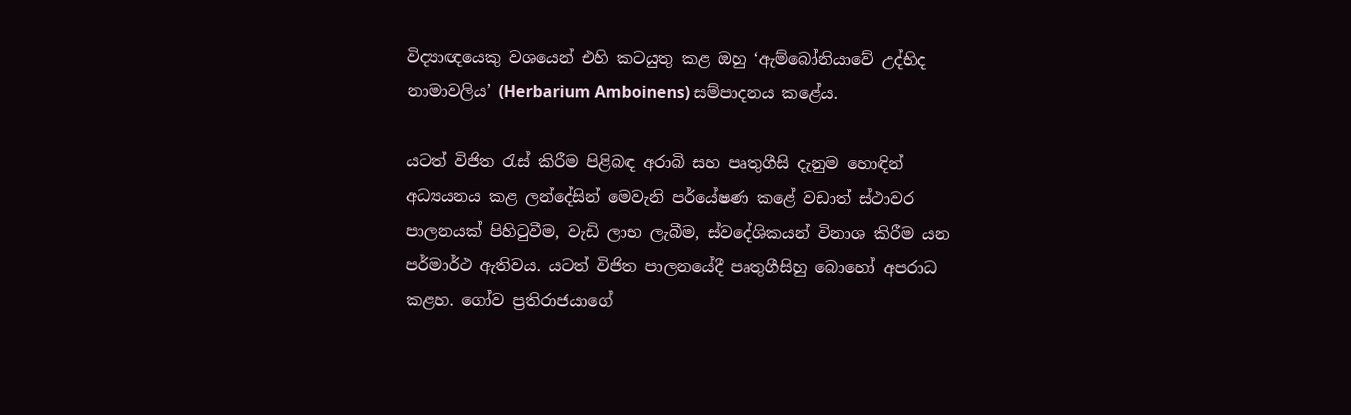විද්‍යාඥයෙකු වශයෙන් එහි කටයුතු කළ ඔහු ‘ඇම්බෝනියාවේ උද්භිද නාමාවලිය’ (Herbarium Amboinens) සම්පාදනය කළේය.

යටත් විජිත රැස් කිරීම පිළිබඳ අරාබි සහ පෘතුගීසි දැනුම හොඳින් අධ්‍යයනය කළ ලන්දේසින් මෙවැනි පර්යේෂණ කළේ වඩාත් ස්ථාවර පාලනයක් පිහිටුවීම, වැඩි ලාභ ලැබීම, ස්වදේශිකයන් විනාශ කිරීම යන පර්මාර්ථ ඇතිවය. යටත් විජිත පාලනයේදී පෘතුගීසිහු බොහෝ අපරාධ කළහ. ගෝව ප්‍රතිරාජයාගේ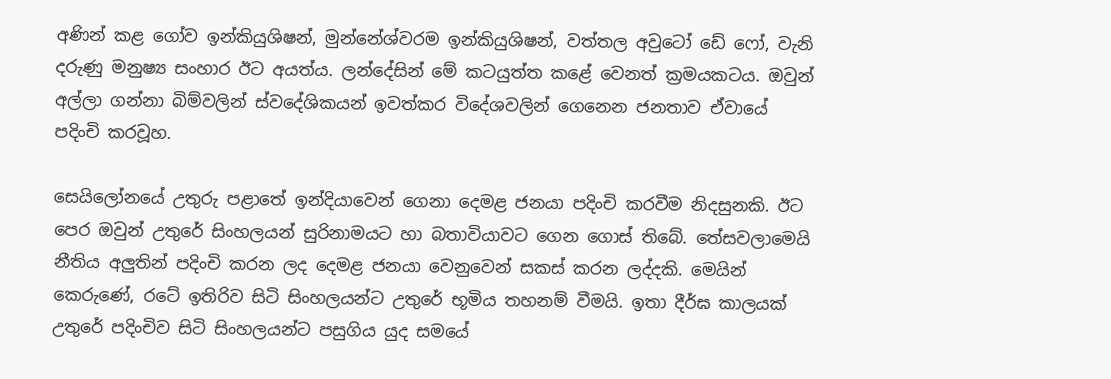අණින් කළ ගෝව ඉන්කියුශිෂන්, මුන්නේශ්වරම ඉන්කියුශිෂන්, වත්තල අවුටෝ ඩේ ෆෝ, වැනි දරුණු මනුෂ්‍ය සංහාර ඊට අයත්ය. ලන්දේසින් මේ කටයුත්ත කළේ වෙනත් ක්‍රමයකටය. ඔවුන් අල්ලා ගන්නා බිම්වලින් ස්වදේශිකයන් ඉවත්කර විදේශවලින් ගෙනෙන ජනතාව ඒවායේ පදිංචි කරවූහ.

සෙයිලෝනයේ උතුරු පළාතේ ඉන්දියාවෙන් ගෙනා දෙමළ ජනයා පදිංචි කරවීම නිදසුනකි. ඊට පෙර ඔවුන් උතුරේ සිංහලයන් සුරිනාමයට හා බතාවියාවට ගෙන ගොස් තිබේ. තේසවලාමෙයි නීතිය අලුතින් පදිංචි කරන ලද දෙමළ ජනයා වෙනුවෙන් සකස් කරන ලද්දකි. මෙයින් කෙරුණේ, රටේ ඉතිරිව සිටි සිංහලයන්ට උතුරේ භූමිය තහනම් වීමයි. ඉතා දීර්ඝ කාලයක් උතුරේ පදිංචිව සිටි සිංහලයන්ට පසුගිය යුද සමයේ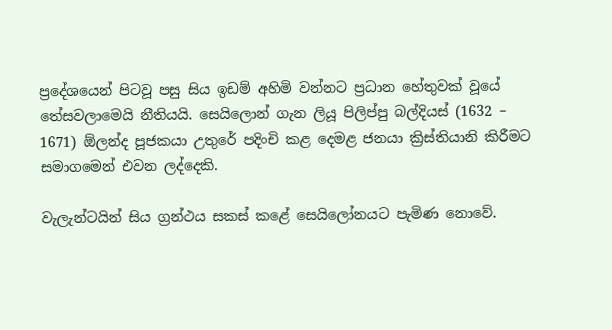ප්‍රදේශයෙන් පිටවූ පසු සිය ඉඩම් අහිමි වන්නට ප්‍රධාන හේතුවක් වූයේ තේසවලාමෙයි නීතියයි. සෙයිලොන් ගැන ලියූ පිලිප්පු බල්දියස් (1632 – 1671) ඕලන්ද පූජකයා උතුරේ පදිංචි කළ දෙමළ ජනයා ක්‍රිස්තියානි කිරීමට සමාගමෙන් එවන ලද්දෙකි.

වැලැන්ටයින් සිය ග්‍රන්ථය සකස් කළේ සෙයිලෝනයට පැමිණ නොවේ.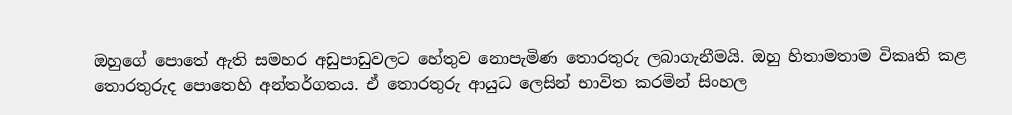ඔහුගේ පොතේ ඇති සමහර අඩුපාඩුවලට හේතුව නොපැමිණ තොරතුරු ලබාගැනීමයි. ඔහු හිතාමතාම විකෘති කළ තොරතුරුද පොතෙහි අන්තර්ගතය. ඒ තොරතුරු ආයුධ ලෙසින් භාවිත කරමින් සිංහල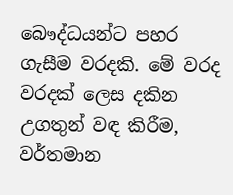බෞද්ධයන්ට පහර ගැසීම වරදකි. මේ වරද වරදක් ලෙස දකින උගතුන් වඳ කිරීම, වර්තමාන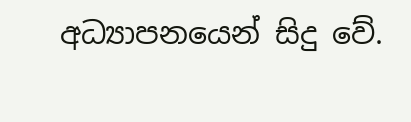අධ්‍යාපනයෙන් සිදු වේ.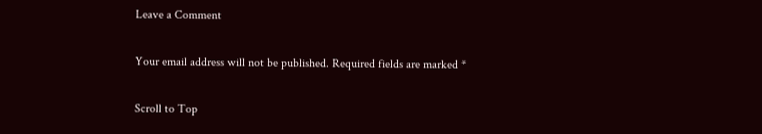Leave a Comment

Your email address will not be published. Required fields are marked *

Scroll to Top